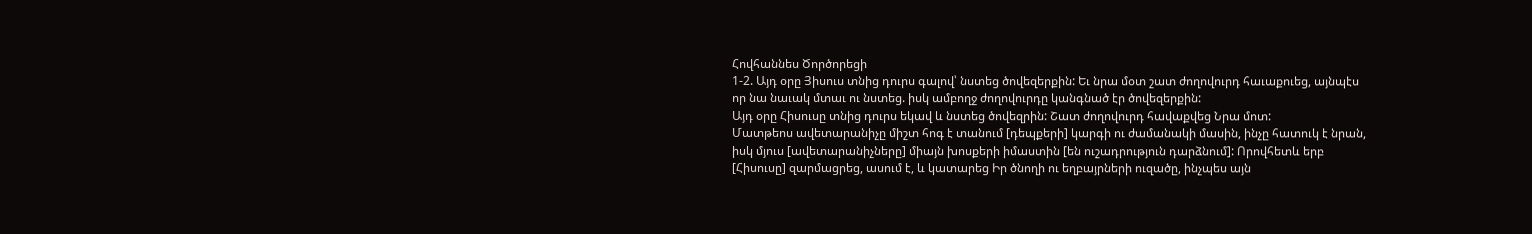Հովհաննես Ծործորեցի
1-2. Այդ օրը Յիսուս տնից դուրս գալով՝ նստեց ծովեզերքին: Եւ նրա մօտ շատ ժողովուրդ հաւաքուեց, այնպէս որ նա նաւակ մտաւ ու նստեց. իսկ ամբողջ ժողովուրդը կանգնած էր ծովեզերքին:
Այդ օրը Հիսուսը տնից դուրս եկավ և նստեց ծովեզրին: Շատ ժողովուրդ հավաքվեց Նրա մոտ:
Մատթեոս ավետարանիչը միշտ հոգ է տանում [դեպքերի] կարգի ու ժամանակի մասին, ինչը հատուկ է նրան, իսկ մյուս [ավետարանիչները] միայն խոսքերի իմաստին [են ուշադրություն դարձնում]: Որովհետև երբ [Հիսուսը] զարմացրեց, ասում է, և կատարեց Իր ծնողի ու եղբայրների ուզածը, ինչպես այն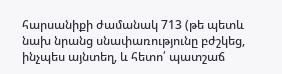հարսանիքի ժամանակ 713 (թե պետև նախ նրանց սնափառությունը բժշկեց, ինչպես այնտեղ, և հետո՛ պատշաճ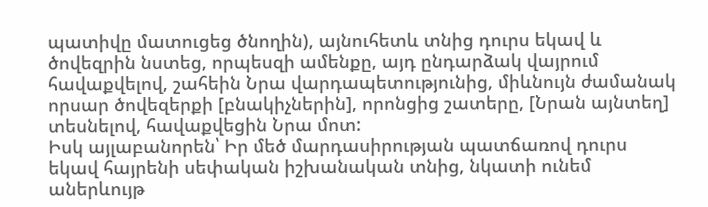պատիվը մատուցեց ծնողին), այնուհետև տնից դուրս եկավ և ծովեզրին նստեց, որպեսզի ամենքը, այդ ընդարձակ վայրում հավաքվելով, շահեին Նրա վարդապետությունից, միևնույն ժամանակ որսար ծովեզերքի [բնակիչներին], որոնցից շատերը, [Նրան այնտեղ] տեսնելով, հավաքվեցին Նրա մոտ:
Իսկ այլաբանորեն՝ Իր մեծ մարդասիրության պատճառով դուրս եկավ հայրենի սեփական իշխանական տնից, նկատի ունեմ աներևույթ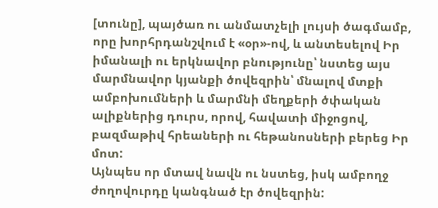[տունը], պայծառ ու անմատչելի լույսի ծագմամբ, որը խորհրդանշվում է «օր»-ով, և անտեսելով Իր իմանալի ու երկնավոր բնությունը՝ նստեց այս մարմնավոր կյանքի ծովեզրին՝ մնալով մտքի ամբոխումների և մարմնի մեղքերի ծփական ալիքներից դուրս, որով, հավատի միջոցով, բազմաթիվ հրեաների ու հեթանոսների բերեց Իր մոտ:
Այնպես որ մտավ նավն ու նստեց, իսկ ամբողջ ժողովուրդը կանգնած էր ծովեզրին: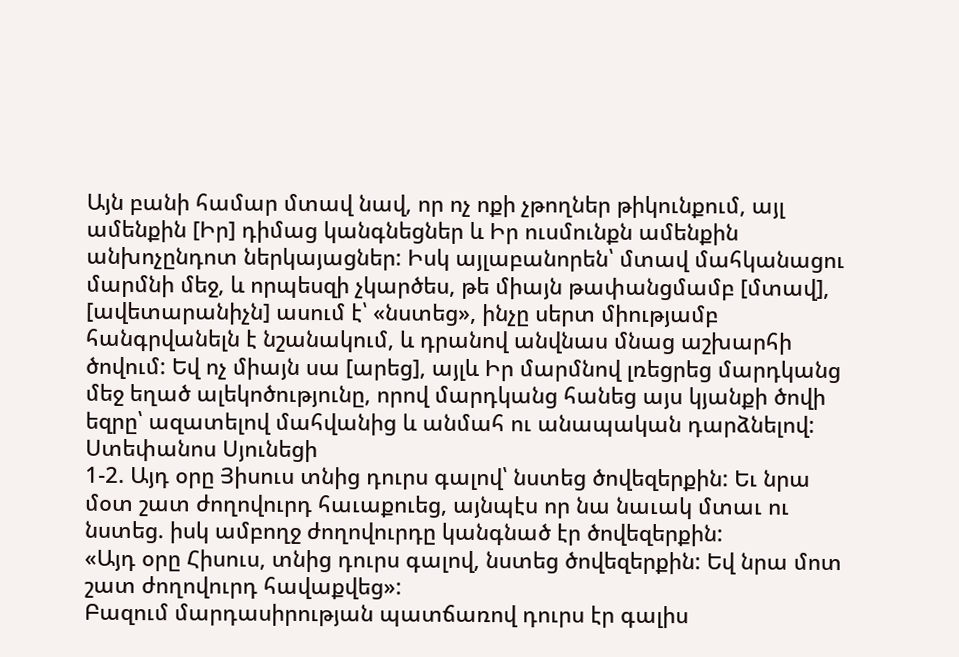Այն բանի համար մտավ նավ, որ ոչ ոքի չթողներ թիկունքում, այլ ամենքին [Իր] դիմաց կանգնեցներ և Իր ուսմունքն ամենքին անխոչընդոտ ներկայացներ: Իսկ այլաբանորեն՝ մտավ մահկանացու մարմնի մեջ, և որպեսզի չկարծես, թե միայն թափանցմամբ [մտավ], [ավետարանիչն] ասում է՝ «նստեց», ինչը սերտ միությամբ հանգրվանելն է նշանակում, և դրանով անվնաս մնաց աշխարհի ծովում: Եվ ոչ միայն սա [արեց], այլև Իր մարմնով լռեցրեց մարդկանց մեջ եղած ալեկոծությունը, որով մարդկանց հանեց այս կյանքի ծովի եզրը՝ ազատելով մահվանից և անմահ ու անապական դարձնելով:
Ստեփանոս Սյունեցի
1-2. Այդ օրը Յիսուս տնից դուրս գալով՝ նստեց ծովեզերքին: Եւ նրա մօտ շատ ժողովուրդ հաւաքուեց, այնպէս որ նա նաւակ մտաւ ու նստեց. իսկ ամբողջ ժողովուրդը կանգնած էր ծովեզերքին:
«Այդ օրը Հիսուս, տնից դուրս գալով, նստեց ծովեզերքին: Եվ նրա մոտ շատ ժողովուրդ հավաքվեց»:
Բազում մարդասիրության պատճառով դուրս էր գալիս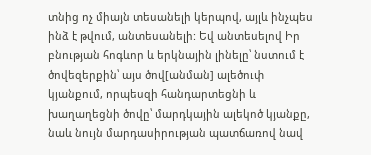տնից ոչ միայն տեսանելի կերպով, այլև ինչպես ինձ է թվում, անտեսանելի: Եվ անտեսելով Իր բնության հոգևոր և երկնային լինելը՝ նստում է ծովեզերքին՝ այս ծով[անման] ալեծուփ կյանքում, որպեսզի հանդարտեցնի և խաղաղեցնի ծովը՝ մարդկային ալեկոծ կյանքը, նաև նույն մարդասիրության պատճառով նավ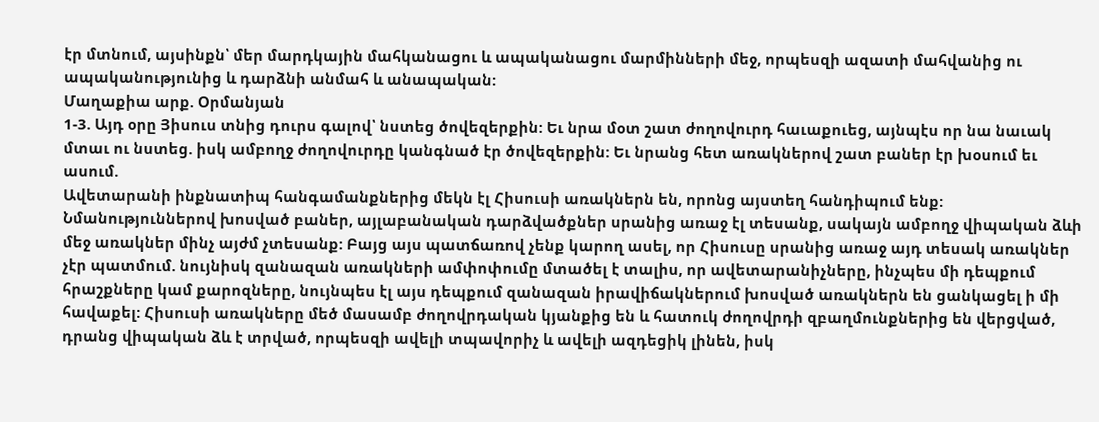էր մտնում, այսինքն՝ մեր մարդկային մահկանացու և ապականացու մարմինների մեջ, որպեսզի ազատի մահվանից ու ապականությունից և դարձնի անմահ և անապական:
Մաղաքիա արք. Օրմանյան
1-3. Այդ օրը Յիսուս տնից դուրս գալով՝ նստեց ծովեզերքին: Եւ նրա մօտ շատ ժողովուրդ հաւաքուեց, այնպէս որ նա նաւակ մտաւ ու նստեց. իսկ ամբողջ ժողովուրդը կանգնած էր ծովեզերքին: Եւ նրանց հետ առակներով շատ բաներ էր խօսում եւ ասում.
Ավետարանի ինքնատիպ հանգամանքներից մեկն էլ Հիսուսի առակներն են, որոնց այստեղ հանդիպում ենք: Նմանություններով խոսված բաներ, այլաբանական դարձվածքներ սրանից առաջ էլ տեսանք, սակայն ամբողջ վիպական ձևի մեջ առակներ մինչ այժմ չտեսանք: Բայց այս պատճառով չենք կարող ասել, որ Հիսուսը սրանից առաջ այդ տեսակ առակներ չէր պատմում. նույնիսկ զանազան առակների ամփոփումը մտածել է տալիս, որ ավետարանիչները, ինչպես մի դեպքում հրաշքները կամ քարոզները, նույնպես էլ այս դեպքում զանազան իրավիճակներում խոսված առակներն են ցանկացել ի մի հավաքել: Հիսուսի առակները մեծ մասամբ ժողովրդական կյանքից են և հատուկ ժողովրդի զբաղմունքներից են վերցված, դրանց վիպական ձև է տրված, որպեսզի ավելի տպավորիչ և ավելի ազդեցիկ լինեն, իսկ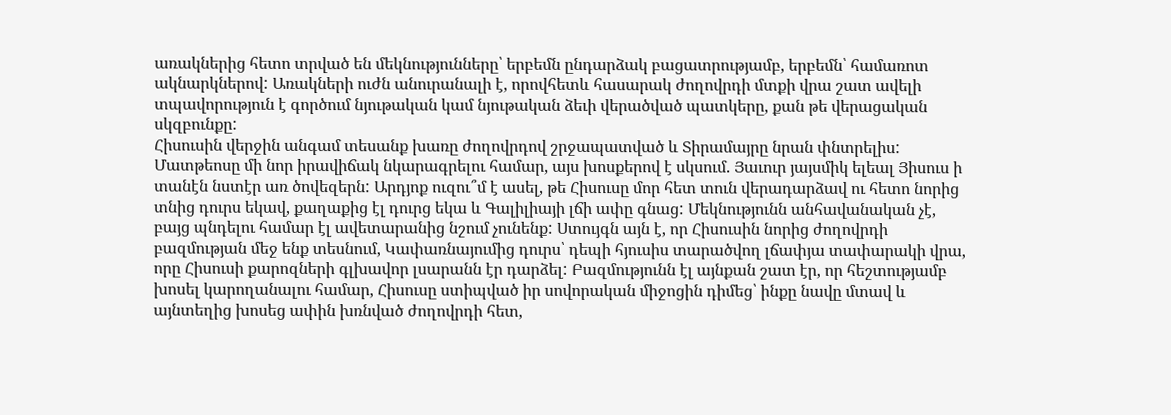առակներից հետո տրված են մեկնությունները՝ երբեմն ընդարձակ բացատրությամբ, երբեմն՝ համառոտ ակնարկներով: Առակների ուժն անուրանալի է, որովհետև հասարակ ժողովրդի մտքի վրա շատ ավելի տպավորություն է գործում նյութական կամ նյութական ձեւի վերածված պատկերը, քան թե վերացական սկզբունքը:
Հիսուսին վերջին անգամ տեսանք խառը ժողովրդով շրջապատված և Տիրամայրը նրան փնտրելիս: Մատթեոսը մի նոր իրավիճակ նկարագրելու համար, այս խոսքերով է սկսում. Յաւուր յայսմիկ ելեալ Յիսուս ի տանէն նստէր առ ծովեզերն: Արդյոք ուզու՞մ է ասել, թե Հիսուսը մոր հետ տուն վերադարձավ ու հետո նորից տնից դուրս եկավ, քաղաքից էլ դուրց եկա և Գալիլիայի լճի ափը գնաց: Մեկնությունն անհավանական չէ, բայց պնդելու համար էլ ավետարանից նշում չունենք: Ստույգն այն է, որ Հիսուսին նորից ժողովրդի բազմության մեջ ենք տեսնում, Կափառնայումից դուրս՝ դեպի հյուսիս տարածվող լճափյա տափարակի վրա, որը Հիսուսի քարոզների գլխավոր լսարանն էր դարձել: Բազմությունն էլ այնքան շատ էր, որ հեշտությամբ խոսել կարողանալու համար, Հիսուսը ստիպված իր սովորական միջոցին դիմեց՝ ինքը նավը մտավ և այնտեղից խոսեց ափին խռնված ժողովրդի հետ,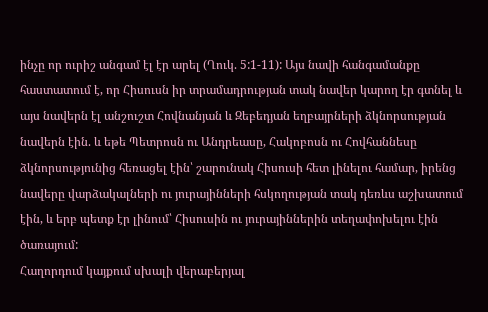ինչը որ ուրիշ անգամ էլ էր արել (Ղուկ. 5:1-11): Այս նավի հանգամանքը հաստատում է, որ Հիսուսն իր տրամադրության տակ նավեր կարող էր գտնել և այս նավերն էլ անշուշտ Հովնանյան և Զեբեդյան եղբայրների ձկնորսության նավերն էին. և եթե Պետրոսն ու Անդրեասը, Հակոբոսն ու Հովհաննեսը ձկնորսությունից հեռացել էին՝ շարունակ Հիսուսի հետ լինելու համար, իրենց նավերը վարձակալների ու յուրայինների հսկողության տակ դեռևս աշխատում էին, և երբ պետք էր լինում՝ Հիսուսին ու յուրայիններին տեղափոխելու էին ծառայում:
Հաղորդում կայքում սխալի վերաբերյալ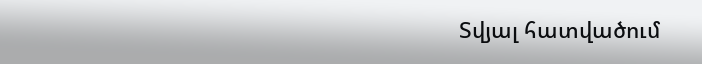Տվյալ հատվածում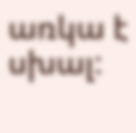առկա է սխալ: